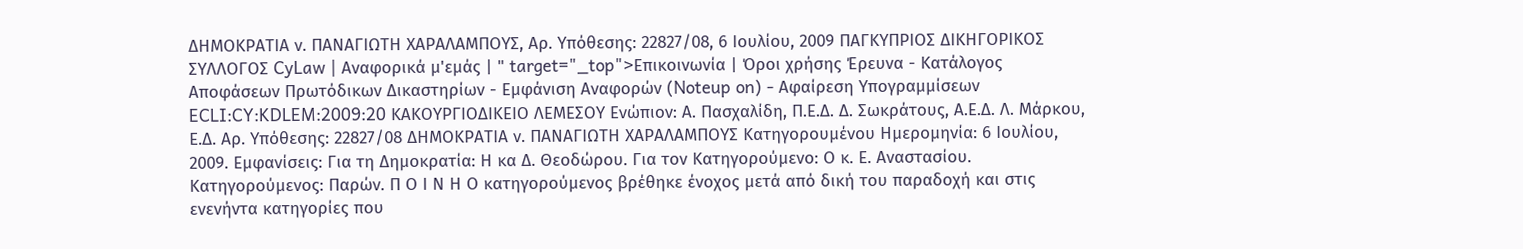ΔΗΜΟΚΡΑΤΙΑ ν. ΠΑΝΑΓΙΩΤΗ ΧΑΡΑΛΑΜΠΟΥΣ, Αρ. Υπόθεσης: 22827/08, 6 Ιουλίου, 2009 ΠΑΓΚΥΠΡΙΟΣ ΔΙΚΗΓΟΡΙΚΟΣ ΣΥΛΛΟΓΟΣ CyLaw | Αναφορικά μ'εμάς | " target="_top">Επικοινωνία | Όροι χρήσης Έρευνα - Κατάλογος Αποφάσεων Πρωτόδικων Δικαστηρίων - Εμφάνιση Αναφορών (Noteup on) - Αφαίρεση Υπογραμμίσεων ECLI:CY:KDLEM:2009:20 ΚΑΚΟΥΡΓΙΟΔΙΚΕΙΟ ΛΕΜΕΣΟΥ Ενώπιον: Α. Πασχαλίδη, Π.Ε.Δ. Δ. Σωκράτους, Α.Ε.Δ. Λ. Μάρκου, Ε.Δ. Αρ. Υπόθεσης: 22827/08 ΔΗΜΟΚΡΑΤΙΑ ν. ΠΑΝΑΓΙΩΤΗ ΧΑΡΑΛΑΜΠΟΥΣ Κατηγορουμένου Ημερομηνία: 6 Ιουλίου, 2009. Εμφανίσεις: Για τη Δημοκρατία: Η κα Δ. Θεοδώρου. Για τον Κατηγορούμενο: Ο κ. Ε. Αναστασίου. Κατηγορούμενος: Παρών. Π Ο Ι Ν Η Ο κατηγορούμενος βρέθηκε ένοχος μετά από δική του παραδοχή και στις ενενήντα κατηγορίες που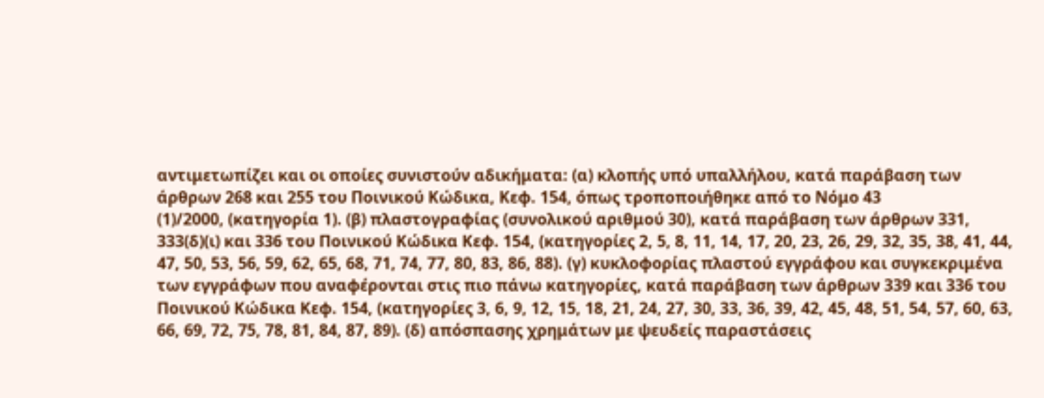αντιμετωπίζει και οι οποίες συνιστούν αδικήματα: (α) κλοπής υπό υπαλλήλου, κατά παράβαση των άρθρων 268 και 255 του Ποινικού Κώδικα, Κεφ. 154, όπως τροποποιήθηκε από το Νόμο 43
(1)/2000, (κατηγορία 1). (β) πλαστογραφίας (συνολικού αριθμού 30), κατά παράβαση των άρθρων 331, 333(δ)(ι) και 336 του Ποινικού Κώδικα Κεφ. 154, (κατηγορίες 2, 5, 8, 11, 14, 17, 20, 23, 26, 29, 32, 35, 38, 41, 44, 47, 50, 53, 56, 59, 62, 65, 68, 71, 74, 77, 80, 83, 86, 88). (γ) κυκλοφορίας πλαστού εγγράφου και συγκεκριμένα των εγγράφων που αναφέρονται στις πιο πάνω κατηγορίες, κατά παράβαση των άρθρων 339 και 336 του Ποινικού Κώδικα Κεφ. 154, (κατηγορίες 3, 6, 9, 12, 15, 18, 21, 24, 27, 30, 33, 36, 39, 42, 45, 48, 51, 54, 57, 60, 63, 66, 69, 72, 75, 78, 81, 84, 87, 89). (δ) απόσπασης χρημάτων με ψευδείς παραστάσεις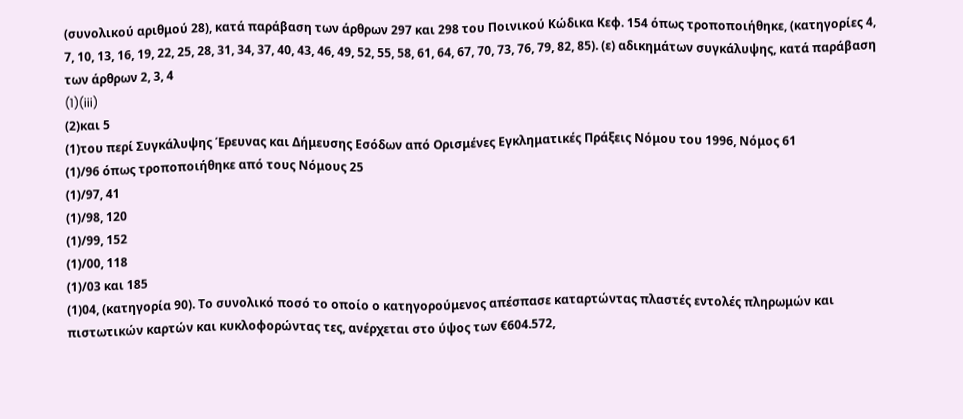(συνολικού αριθμού 28), κατά παράβαση των άρθρων 297 και 298 του Ποινικού Κώδικα Κεφ. 154 όπως τροποποιήθηκε, (κατηγορίες 4, 7, 10, 13, 16, 19, 22, 25, 28, 31, 34, 37, 40, 43, 46, 49, 52, 55, 58, 61, 64, 67, 70, 73, 76, 79, 82, 85). (ε) αδικημάτων συγκάλυψης, κατά παράβαση των άρθρων 2, 3, 4
(1)(iii)
(2)και 5
(1)του περί Συγκάλυψης Έρευνας και Δήμευσης Εσόδων από Ορισμένες Εγκληματικές Πράξεις Νόμου του 1996, Νόμος 61
(1)/96 όπως τροποποιήθηκε από τους Νόμους 25
(1)/97, 41
(1)/98, 120
(1)/99, 152
(1)/00, 118
(1)/03 και 185
(1)04, (κατηγορία 90). Το συνολικό ποσό το οποίο ο κατηγορούμενος απέσπασε καταρτώντας πλαστές εντολές πληρωμών και πιστωτικών καρτών και κυκλοφορώντας τες, ανέρχεται στο ύψος των €604.572,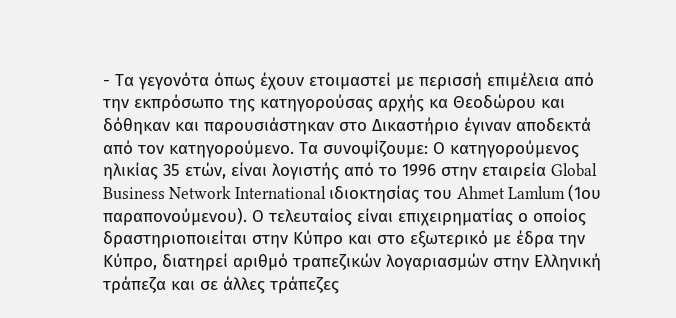- Τα γεγονότα όπως έχουν ετοιμαστεί με περισσή επιμέλεια από την εκπρόσωπο της κατηγορούσας αρχής κα Θεοδώρου και δόθηκαν και παρουσιάστηκαν στο Δικαστήριο έγιναν αποδεκτά από τον κατηγορούμενο. Τα συνοψίζουμε: Ο κατηγορούμενος ηλικίας 35 ετών, είναι λογιστής από το 1996 στην εταιρεία Global Business Network International ιδιοκτησίας του Ahmet Lamlum (1ου παραπονούμενου). Ο τελευταίος είναι επιχειρηματίας ο οποίος δραστηριοποιείται στην Κύπρο και στο εξωτερικό με έδρα την Κύπρο, διατηρεί αριθμό τραπεζικών λογαριασμών στην Ελληνική τράπεζα και σε άλλες τράπεζες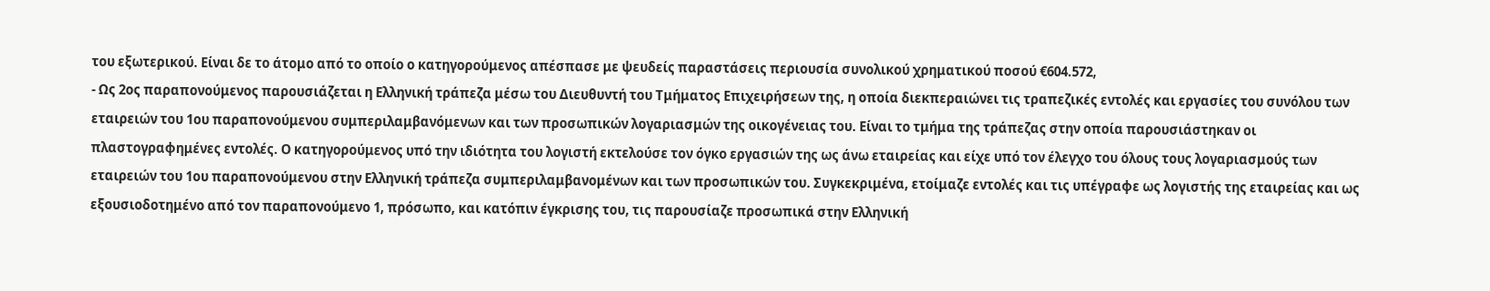του εξωτερικού. Είναι δε το άτομο από το οποίο ο κατηγορούμενος απέσπασε με ψευδείς παραστάσεις περιουσία συνολικού χρηματικού ποσού €604.572,
- Ως 2ος παραπονούμενος παρουσιάζεται η Ελληνική τράπεζα μέσω του Διευθυντή του Τμήματος Επιχειρήσεων της, η οποία διεκπεραιώνει τις τραπεζικές εντολές και εργασίες του συνόλου των εταιρειών του 1ου παραπονούμενου συμπεριλαμβανόμενων και των προσωπικών λογαριασμών της οικογένειας του. Είναι το τμήμα της τράπεζας στην οποία παρουσιάστηκαν οι πλαστογραφημένες εντολές. Ο κατηγορούμενος υπό την ιδιότητα του λογιστή εκτελούσε τον όγκο εργασιών της ως άνω εταιρείας και είχε υπό τον έλεγχο του όλους τους λογαριασμούς των εταιρειών του 1ου παραπονούμενου στην Ελληνική τράπεζα συμπεριλαμβανομένων και των προσωπικών του. Συγκεκριμένα, ετοίμαζε εντολές και τις υπέγραφε ως λογιστής της εταιρείας και ως εξουσιοδοτημένο από τον παραπονούμενο 1, πρόσωπο, και κατόπιν έγκρισης του, τις παρουσίαζε προσωπικά στην Ελληνική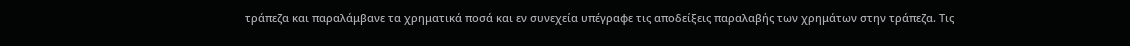τράπεζα και παραλάμβανε τα χρηματικά ποσά και εν συνεχεία υπέγραφε τις αποδείξεις παραλαβής των χρημάτων στην τράπεζα. Τις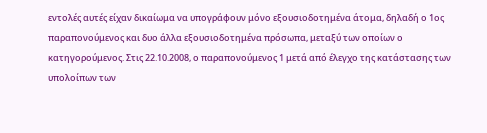εντολές αυτές είχαν δικαίωμα να υπογράφουν μόνο εξουσιοδοτημένα άτομα, δηλαδή ο 1ος παραπονούμενος και δυο άλλα εξουσιοδοτημένα πρόσωπα, μεταξύ των οποίων ο κατηγορούμενος. Στις 22.10.2008, ο παραπονούμενος 1 μετά από έλεγχο της κατάστασης των υπολοίπων των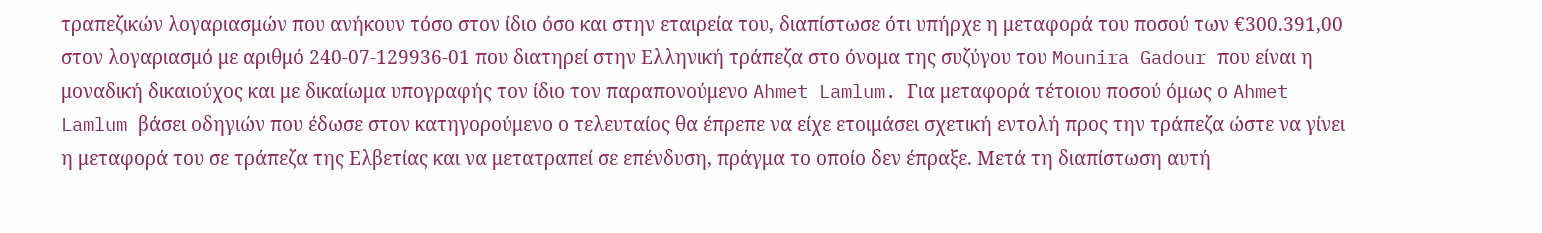τραπεζικών λογαριασμών που ανήκουν τόσο στον ίδιο όσο και στην εταιρεία του, διαπίστωσε ότι υπήρχε η μεταφορά του ποσού των €300.391,00 στον λογαριασμό με αριθμό 240-07-129936-01 που διατηρεί στην Ελληνική τράπεζα στο όνομα της συζύγου του Mounira Gadour που είναι η μοναδική δικαιούχος και με δικαίωμα υπογραφής τον ίδιο τον παραπονούμενο Ahmet Lamlum. Για μεταφορά τέτοιου ποσού όμως ο Ahmet Lamlum βάσει οδηγιών που έδωσε στον κατηγορούμενο ο τελευταίος θα έπρεπε να είχε ετοιμάσει σχετική εντολή προς την τράπεζα ώστε να γίνει η μεταφορά του σε τράπεζα της Ελβετίας και να μετατραπεί σε επένδυση, πράγμα το οποίο δεν έπραξε. Μετά τη διαπίστωση αυτή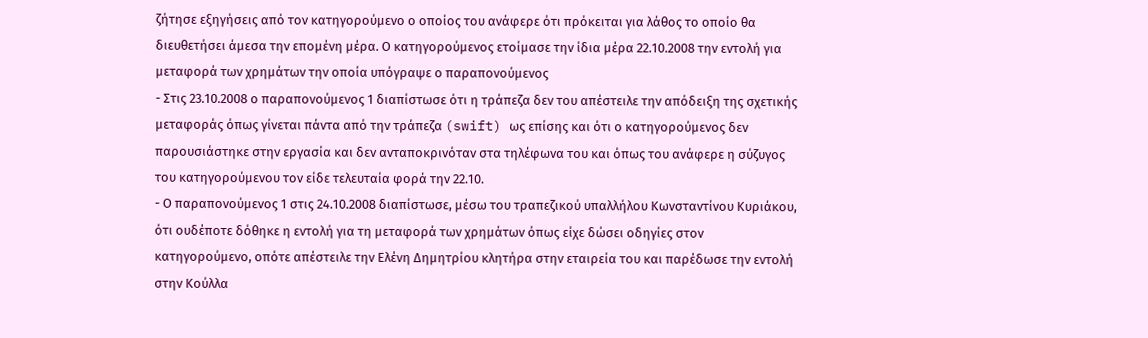ζήτησε εξηγήσεις από τον κατηγορούμενο ο οποίος του ανάφερε ότι πρόκειται για λάθος το οποίο θα διευθετήσει άμεσα την επομένη μέρα. Ο κατηγορούμενος ετοίμασε την ίδια μέρα 22.10.2008 την εντολή για μεταφορά των χρημάτων την οποία υπόγραψε ο παραπονούμενος
- Στις 23.10.2008 ο παραπονούμενος 1 διαπίστωσε ότι η τράπεζα δεν του απέστειλε την απόδειξη της σχετικής μεταφοράς όπως γίνεται πάντα από την τράπεζα (swift) ως επίσης και ότι ο κατηγορούμενος δεν παρουσιάστηκε στην εργασία και δεν ανταποκρινόταν στα τηλέφωνα του και όπως του ανάφερε η σύζυγος του κατηγορούμενου τον είδε τελευταία φορά την 22.10.
- Ο παραπονούμενος 1 στις 24.10.2008 διαπίστωσε, μέσω του τραπεζικού υπαλλήλου Κωνσταντίνου Κυριάκου, ότι ουδέποτε δόθηκε η εντολή για τη μεταφορά των χρημάτων όπως είχε δώσει οδηγίες στον κατηγορούμενο, οπότε απέστειλε την Ελένη Δημητρίου κλητήρα στην εταιρεία του και παρέδωσε την εντολή στην Κούλλα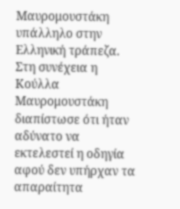Μαυρομουστάκη υπάλληλο στην Ελληνική τράπεζα. Στη συνέχεια η Κούλλα Μαυρομουστάκη διαπίστωσε ότι ήταν αδύνατο να εκτελεστεί η οδηγία αφού δεν υπήρχαν τα απαραίτητα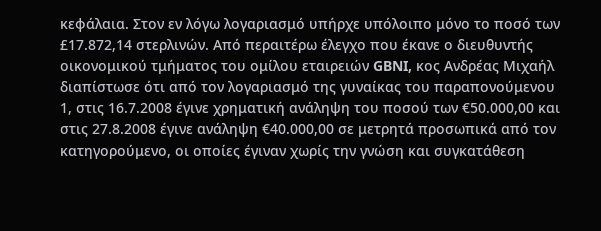κεφάλαια. Στον εν λόγω λογαριασμό υπήρχε υπόλοιπο μόνο το ποσό των £17.872,14 στερλινών. Από περαιτέρω έλεγχο που έκανε ο διευθυντής οικονομικού τμήματος του ομίλου εταιρειών GBNI, κος Ανδρέας Μιχαήλ διαπίστωσε ότι από τον λογαριασμό της γυναίκας του παραπονούμενου 1, στις 16.7.2008 έγινε χρηματική ανάληψη του ποσού των €50.000,00 και στις 27.8.2008 έγινε ανάληψη €40.000,00 σε μετρητά προσωπικά από τον κατηγορούμενο, οι οποίες έγιναν χωρίς την γνώση και συγκατάθεση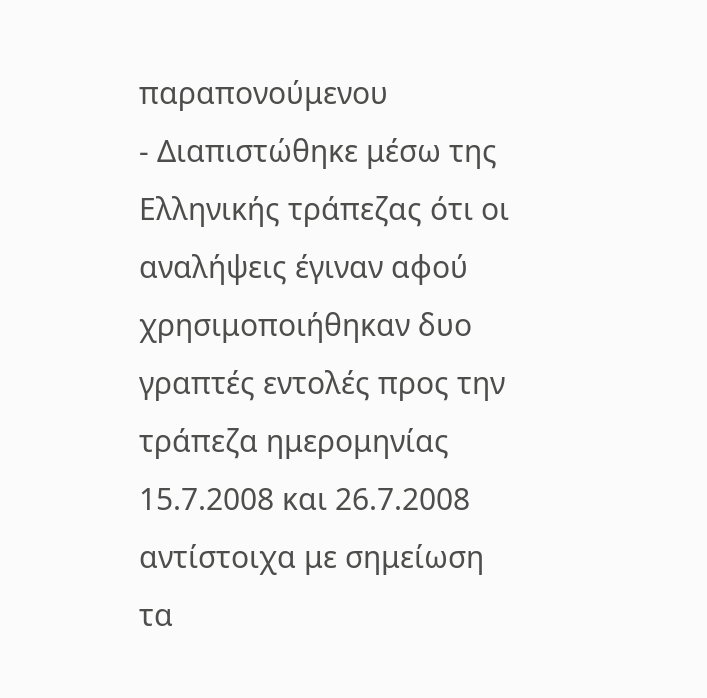παραπονούμενου
- Διαπιστώθηκε μέσω της Ελληνικής τράπεζας ότι οι αναλήψεις έγιναν αφού χρησιμοποιήθηκαν δυο γραπτές εντολές προς την τράπεζα ημερομηνίας 15.7.2008 και 26.7.2008 αντίστοιχα με σημείωση τα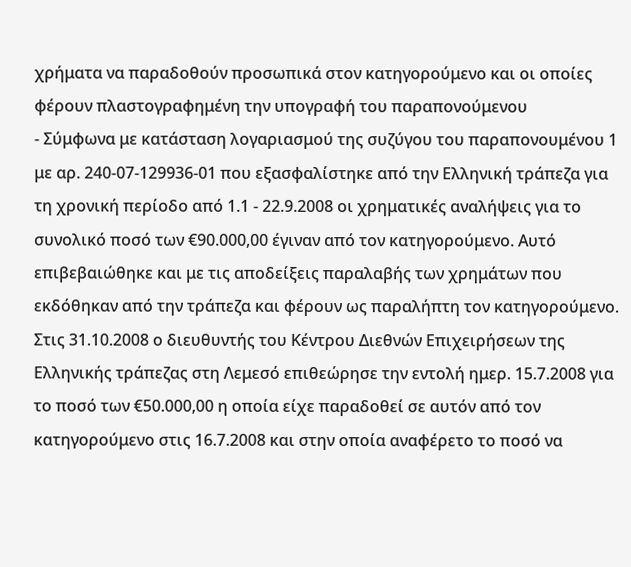χρήματα να παραδοθούν προσωπικά στον κατηγορούμενο και οι οποίες φέρουν πλαστογραφημένη την υπογραφή του παραπονούμενου
- Σύμφωνα με κατάσταση λογαριασμού της συζύγου του παραπονουμένου 1 με αρ. 240-07-129936-01 που εξασφαλίστηκε από την Ελληνική τράπεζα για τη χρονική περίοδο από 1.1 - 22.9.2008 οι χρηματικές αναλήψεις για το συνολικό ποσό των €90.000,00 έγιναν από τον κατηγορούμενο. Αυτό επιβεβαιώθηκε και με τις αποδείξεις παραλαβής των χρημάτων που εκδόθηκαν από την τράπεζα και φέρουν ως παραλήπτη τον κατηγορούμενο. Στις 31.10.2008 ο διευθυντής του Κέντρου Διεθνών Επιχειρήσεων της Ελληνικής τράπεζας στη Λεμεσό επιθεώρησε την εντολή ημερ. 15.7.2008 για το ποσό των €50.000,00 η οποία είχε παραδοθεί σε αυτόν από τον κατηγορούμενο στις 16.7.2008 και στην οποία αναφέρετο το ποσό να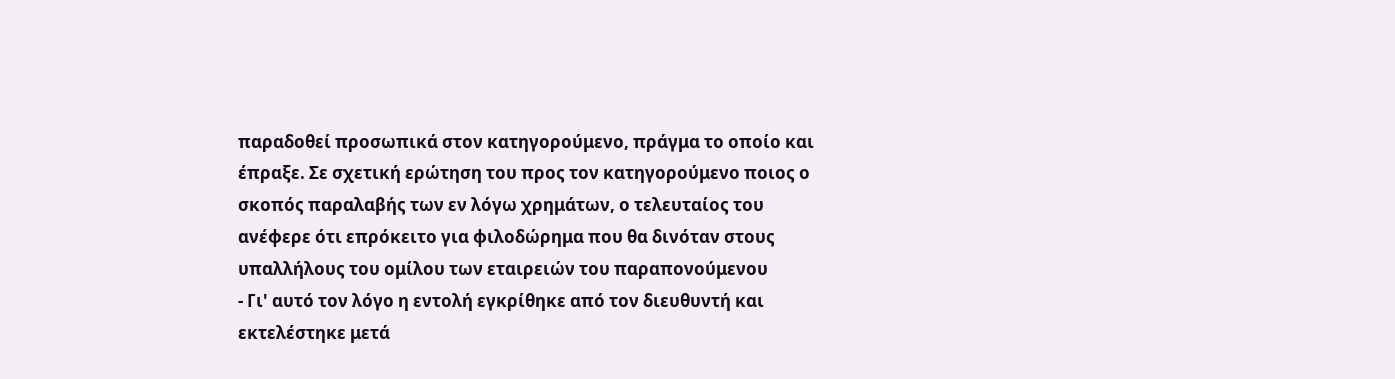παραδοθεί προσωπικά στον κατηγορούμενο, πράγμα το οποίο και έπραξε. Σε σχετική ερώτηση του προς τον κατηγορούμενο ποιος ο σκοπός παραλαβής των εν λόγω χρημάτων, ο τελευταίος του ανέφερε ότι επρόκειτο για φιλοδώρημα που θα δινόταν στους υπαλλήλους του ομίλου των εταιρειών του παραπονούμενου
- Γι' αυτό τον λόγο η εντολή εγκρίθηκε από τον διευθυντή και εκτελέστηκε μετά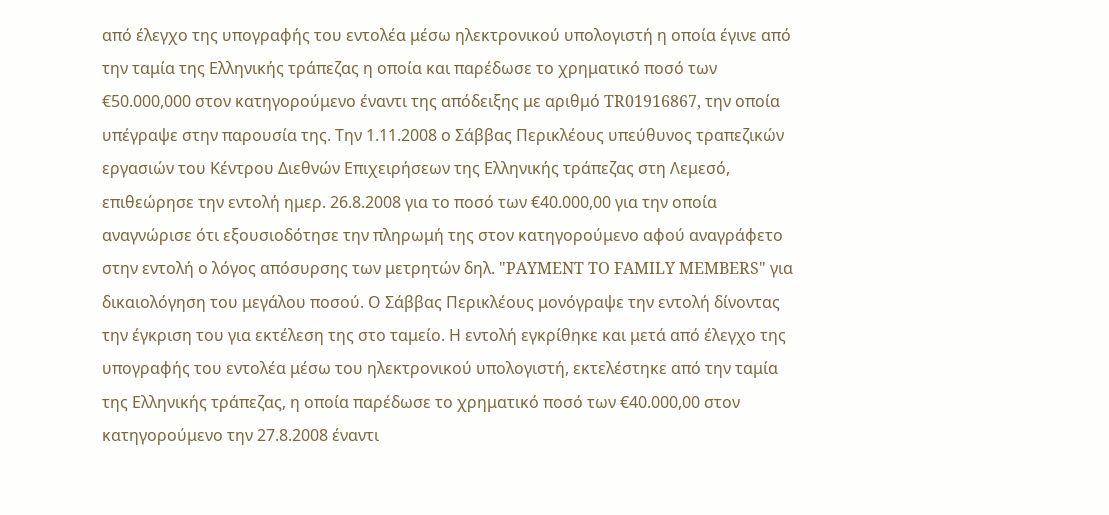από έλεγχο της υπογραφής του εντολέα μέσω ηλεκτρονικού υπολογιστή η οποία έγινε από την ταμία της Ελληνικής τράπεζας η οποία και παρέδωσε το χρηματικό ποσό των €50.000,000 στον κατηγορούμενο έναντι της απόδειξης με αριθμό TR01916867, την οποία υπέγραψε στην παρουσία της. Την 1.11.2008 ο Σάββας Περικλέους υπεύθυνος τραπεζικών εργασιών του Κέντρου Διεθνών Επιχειρήσεων της Ελληνικής τράπεζας στη Λεμεσό, επιθεώρησε την εντολή ημερ. 26.8.2008 για το ποσό των €40.000,00 για την οποία αναγνώρισε ότι εξουσιοδότησε την πληρωμή της στον κατηγορούμενο αφού αναγράφετο στην εντολή ο λόγος απόσυρσης των μετρητών δηλ. "PAYMENT TO FAMILY MEMBERS" για δικαιολόγηση του μεγάλου ποσού. Ο Σάββας Περικλέους μονόγραψε την εντολή δίνοντας την έγκριση του για εκτέλεση της στο ταμείο. Η εντολή εγκρίθηκε και μετά από έλεγχο της υπογραφής του εντολέα μέσω του ηλεκτρονικού υπολογιστή, εκτελέστηκε από την ταμία της Ελληνικής τράπεζας, η οποία παρέδωσε το χρηματικό ποσό των €40.000,00 στον κατηγορούμενο την 27.8.2008 έναντι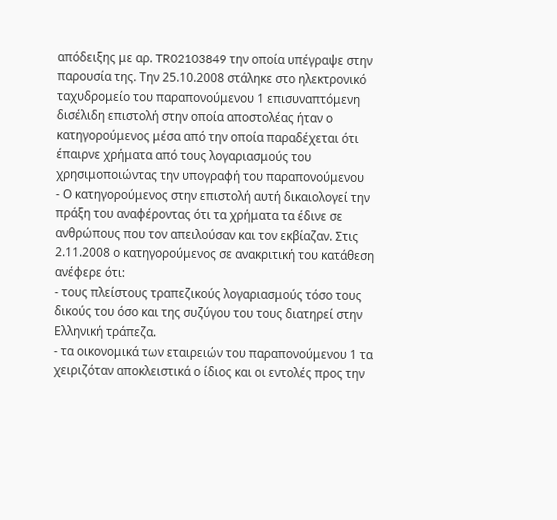απόδειξης με αρ. TR02103849 την οποία υπέγραψε στην παρουσία της. Την 25.10.2008 στάληκε στο ηλεκτρονικό ταχυδρομείο του παραπονούμενου 1 επισυναπτόμενη δισέλιδη επιστολή στην οποία αποστολέας ήταν ο κατηγορούμενος μέσα από την οποία παραδέχεται ότι έπαιρνε χρήματα από τους λογαριασμούς του χρησιμοποιώντας την υπογραφή του παραπονούμενου
- Ο κατηγορούμενος στην επιστολή αυτή δικαιολογεί την πράξη του αναφέροντας ότι τα χρήματα τα έδινε σε ανθρώπους που τον απειλούσαν και τον εκβίαζαν. Στις 2.11.2008 ο κατηγορούμενος σε ανακριτική του κατάθεση ανέφερε ότι:
- τους πλείστους τραπεζικούς λογαριασμούς τόσο τους δικούς του όσο και της συζύγου του τους διατηρεί στην Ελληνική τράπεζα.
- τα οικονομικά των εταιρειών του παραπονούμενου 1 τα χειριζόταν αποκλειστικά ο ίδιος και οι εντολές προς την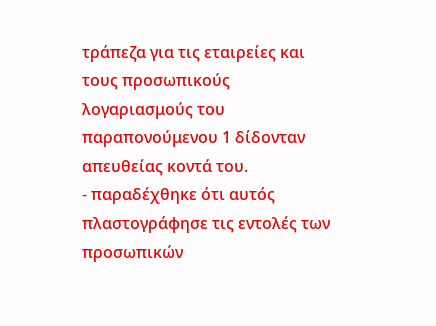τράπεζα για τις εταιρείες και τους προσωπικούς λογαριασμούς του παραπονούμενου 1 δίδονταν απευθείας κοντά του.
- παραδέχθηκε ότι αυτός πλαστογράφησε τις εντολές των προσωπικών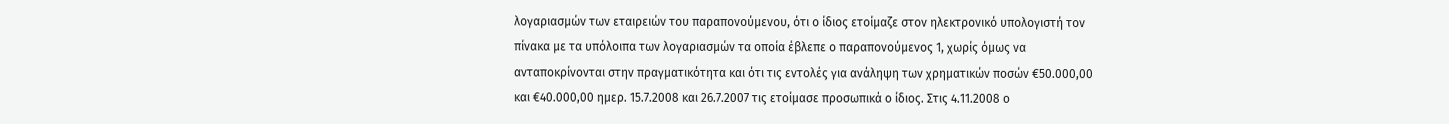λογαριασμών των εταιρειών του παραπονούμενου, ότι ο ίδιος ετοίμαζε στον ηλεκτρονικό υπολογιστή τον πίνακα με τα υπόλοιπα των λογαριασμών τα οποία έβλεπε ο παραπονούμενος 1, χωρίς όμως να ανταποκρίνονται στην πραγματικότητα και ότι τις εντολές για ανάληψη των χρηματικών ποσών €50.000,00 και €40.000,00 ημερ. 15.7.2008 και 26.7.2007 τις ετοίμασε προσωπικά ο ίδιος. Στις 4.11.2008 ο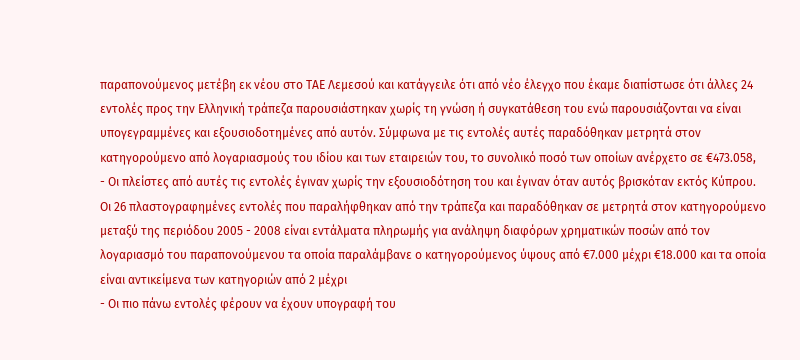παραπονούμενος μετέβη εκ νέου στο ΤΑΕ Λεμεσού και κατάγγειλε ότι από νέο έλεγχο που έκαμε διαπίστωσε ότι άλλες 24 εντολές προς την Ελληνική τράπεζα παρουσιάστηκαν χωρίς τη γνώση ή συγκατάθεση του ενώ παρουσιάζονται να είναι υπογεγραμμένες και εξουσιοδοτημένες από αυτόν. Σύμφωνα με τις εντολές αυτές παραδόθηκαν μετρητά στον κατηγορούμενο από λογαριασμούς του ιδίου και των εταιρειών του, το συνολικό ποσό των οποίων ανέρχετο σε €473.058,
- Οι πλείστες από αυτές τις εντολές έγιναν χωρίς την εξουσιοδότηση του και έγιναν όταν αυτός βρισκόταν εκτός Κύπρου. Οι 26 πλαστογραφημένες εντολές που παραλήφθηκαν από την τράπεζα και παραδόθηκαν σε μετρητά στον κατηγορούμενο μεταξύ της περιόδου 2005 - 2008 είναι εντάλματα πληρωμής για ανάληψη διαφόρων χρηματικών ποσών από τον λογαριασμό του παραπονούμενου τα οποία παραλάμβανε ο κατηγορούμενος ύψους από €7.000 μέχρι €18.000 και τα οποία είναι αντικείμενα των κατηγοριών από 2 μέχρι
- Οι πιο πάνω εντολές φέρουν να έχουν υπογραφή του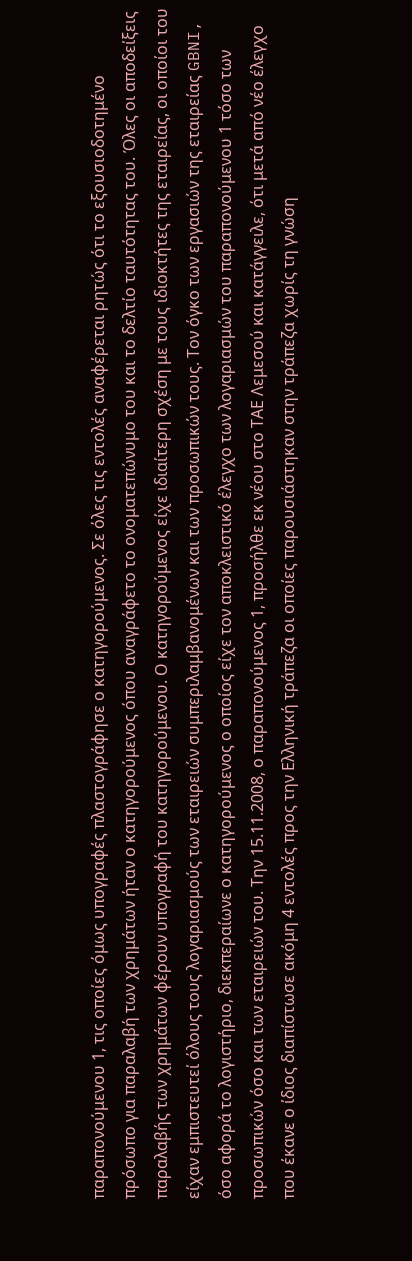παραπονούμενου 1, τις οποίες όμως υπογραφές πλαστογράφησε ο κατηγορούμενος. Σε όλες τις εντολές αναφέρεται ρητώς ότι το εξουσιοδοτημένο πρόσωπο για παραλαβή των χρημάτων ήταν ο κατηγορούμενος όπου αναγράφετο το ονοματεπώνυμο του και το δελτίο ταυτότητας του. Όλες οι αποδείξεις παραλαβής των χρημάτων φέρουν υπογραφή του κατηγορούμενου. Ο κατηγορούμενος είχε ιδιαίτερη σχέση με τους ιδιοκτήτες της εταιρείας, οι οποίοι του είχαν εμπιστευτεί όλους τους λογαριασμούς των εταιρειών συμπεριλαμβανομένων και των προσωπικών τους. Τον όγκο των εργασιών της εταιρείας GBNI, όσο αφορά το λογιστήριο, διεκπεραίωνε ο κατηγορούμενος ο οποίος είχε τον αποκλειστικό έλεγχο των λογαριασμών του παραπονούμενου 1 τόσο των προσωπικών όσο και των εταιρειών του. Την 15.11.2008, ο παραπονούμενος 1, προσήλθε εκ νέου στο ΤΑΕ Λεμεσού και κατάγγειλε, ότι μετά από νέο έλεγχο που έκανε ο ίδιος διαπίστωσε ακόμη 4 εντολές προς την Ελληνική τράπεζα οι οποίες παρουσιάστηκαν στην τράπεζα χωρίς τη γνώση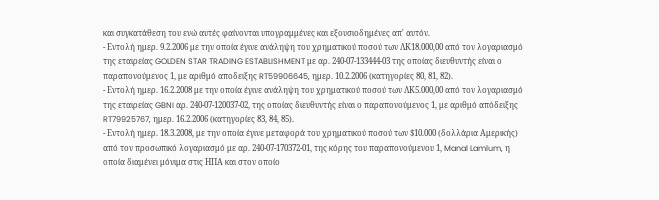και συγκατάθεση του ενώ αυτές φαίνονται υπογραμμένες και εξουσιοδημένες απ' αυτόν.
- Εντολή ημερ. 9.2.2006 με την οποία έγινε ανάληψη του χρηματικού ποσού των ΛΚ18.000,00 από τον λογαριασμό της εταιρείας GOLDEN STAR TRADING ESTABLISHMENT με αρ. 240-07-133444-03 της οποίας διευθυντής είναι ο παραπονούμενος 1, με αριθμό αποδειξης RT59906645, ημερ. 10.2.2006 (κατηγορίες 80, 81, 82).
- Εντολή ημερ. 16.2.2008 με την οποία έγινε ανάληψη του χρηματικού ποσού των ΛΚ5.000,00 από τον λογαριασμό της εταιρείας GBNI αρ. 240-07-120037-02, της οποίας διευθυντής είναι ο παραπονούμενος 1, με αριθμό απόδειξης RT79925767, ημερ. 16.2.2006 (κατηγορίες 83, 84, 85).
- Εντολή ημερ. 18.3.2008, με την οποία έγινε μεταφορά του χρηματικού ποσού των $10.000 (δολλάρια Αμερικής) από τον προσωπικό λογαριασμό με αρ. 240-07-170372-01, της κόρης του παραπονούμενου 1, Manal Lamlum, η οποία διαμένει μόνιμα στις ΗΠΑ και στον οποίο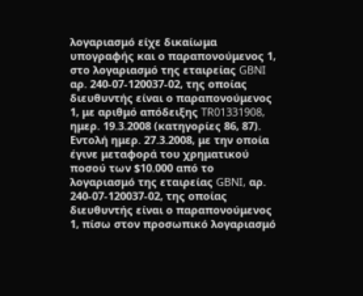λογαριασμό είχε δικαίωμα υπογραφής και ο παραπονούμενος 1, στο λογαριασμό της εταιρείας GBNI αρ. 240-07-120037-02, της οποίας διευθυντής είναι ο παραπονούμενος 1, με αριθμό απόδειξης TR01331908, ημερ. 19.3.2008 (κατηγορίες 86, 87). Εντολή ημερ. 27.3.2008, με την οποία έγινε μεταφορά του χρηματικού ποσού των $10.000 από το λογαριασμό της εταιρείας GBNI, αρ. 240-07-120037-02, της οποίας διευθυντής είναι ο παραπονούμενος 1, πίσω στον προσωπικό λογαριασμό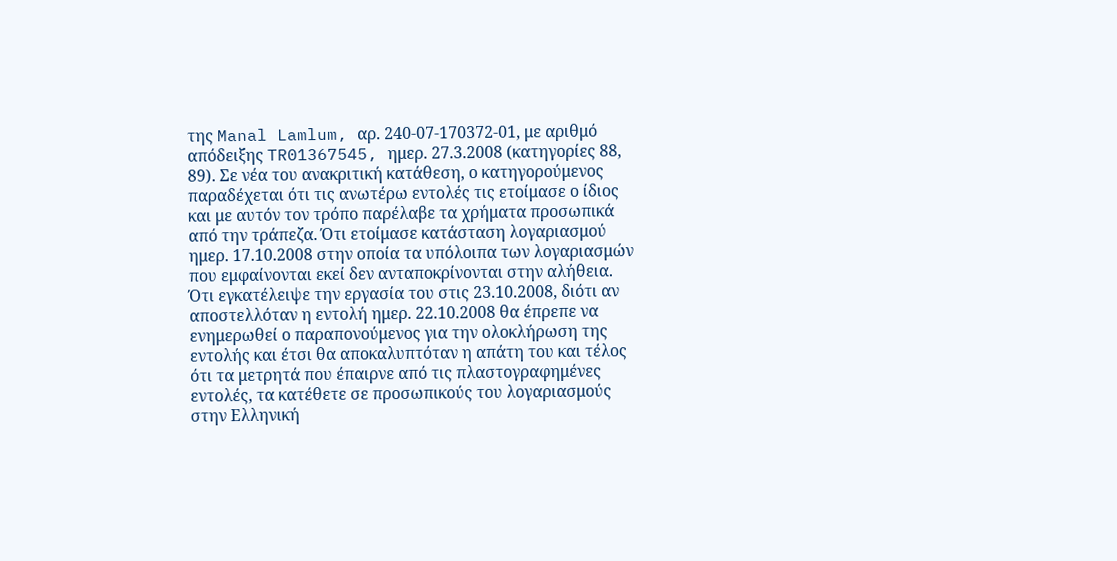της Manal Lamlum, αρ. 240-07-170372-01, με αριθμό απόδειξης TR01367545, ημερ. 27.3.2008 (κατηγορίες 88, 89). Σε νέα του ανακριτική κατάθεση, ο κατηγορούμενος παραδέχεται ότι τις ανωτέρω εντολές τις ετοίμασε ο ίδιος και με αυτόν τον τρόπο παρέλαβε τα χρήματα προσωπικά από την τράπεζα. Ότι ετοίμασε κατάσταση λογαριασμού ημερ. 17.10.2008 στην οποία τα υπόλοιπα των λογαριασμών που εμφαίνονται εκεί δεν ανταποκρίνονται στην αλήθεια. Ότι εγκατέλειψε την εργασία του στις 23.10.2008, διότι αν αποστελλόταν η εντολή ημερ. 22.10.2008 θα έπρεπε να ενημερωθεί ο παραπονούμενος για την ολοκλήρωση της εντολής και έτσι θα αποκαλυπτόταν η απάτη του και τέλος ότι τα μετρητά που έπαιρνε από τις πλαστογραφημένες εντολές, τα κατέθετε σε προσωπικούς του λογαριασμούς στην Ελληνική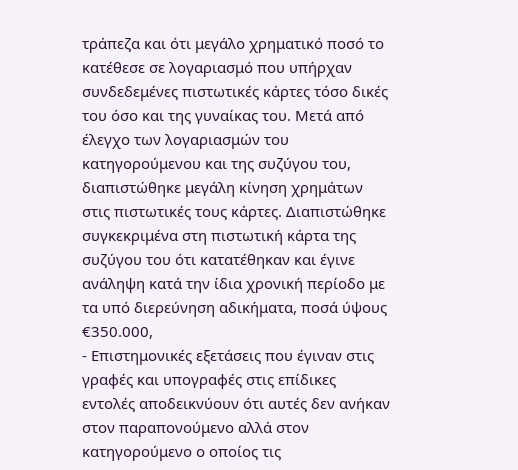τράπεζα και ότι μεγάλο χρηματικό ποσό το κατέθεσε σε λογαριασμό που υπήρχαν συνδεδεμένες πιστωτικές κάρτες τόσο δικές του όσο και της γυναίκας του. Μετά από έλεγχο των λογαριασμών του κατηγορούμενου και της συζύγου του, διαπιστώθηκε μεγάλη κίνηση χρημάτων στις πιστωτικές τους κάρτες. Διαπιστώθηκε συγκεκριμένα στη πιστωτική κάρτα της συζύγου του ότι κατατέθηκαν και έγινε ανάληψη κατά την ίδια χρονική περίοδο με τα υπό διερεύνηση αδικήματα, ποσά ύψους €350.000,
- Επιστημονικές εξετάσεις που έγιναν στις γραφές και υπογραφές στις επίδικες εντολές αποδεικνύουν ότι αυτές δεν ανήκαν στον παραπονούμενο αλλά στον κατηγορούμενο ο οποίος τις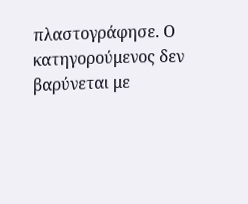πλαστογράφησε. Ο κατηγορούμενος δεν βαρύνεται με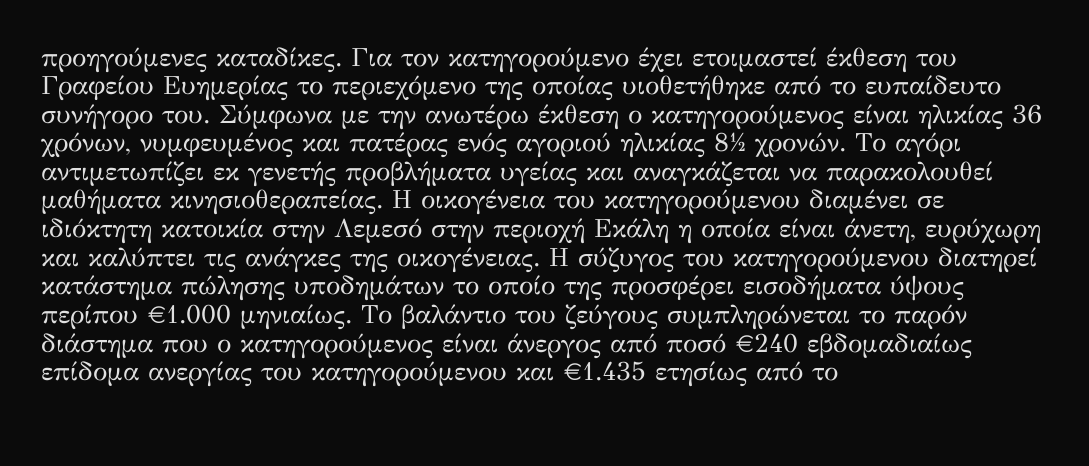προηγούμενες καταδίκες. Για τον κατηγορούμενο έχει ετοιμαστεί έκθεση του Γραφείου Ευημερίας το περιεχόμενο της οποίας υιοθετήθηκε από το ευπαίδευτο συνήγορο του. Σύμφωνα με την ανωτέρω έκθεση ο κατηγορούμενος είναι ηλικίας 36 χρόνων, νυμφευμένος και πατέρας ενός αγοριού ηλικίας 8½ χρονών. Το αγόρι αντιμετωπίζει εκ γενετής προβλήματα υγείας και αναγκάζεται να παρακολουθεί μαθήματα κινησιοθεραπείας. Η οικογένεια του κατηγορούμενου διαμένει σε ιδιόκτητη κατοικία στην Λεμεσό στην περιοχή Εκάλη η οποία είναι άνετη, ευρύχωρη και καλύπτει τις ανάγκες της οικογένειας. Η σύζυγος του κατηγορούμενου διατηρεί κατάστημα πώλησης υποδημάτων το οποίο της προσφέρει εισοδήματα ύψους περίπου €1.000 μηνιαίως. Το βαλάντιο του ζεύγους συμπληρώνεται το παρόν διάστημα που ο κατηγορούμενος είναι άνεργος από ποσό €240 εβδομαδιαίως επίδομα ανεργίας του κατηγορούμενου και €1.435 ετησίως από το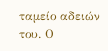ταμείο αδειών του. Ο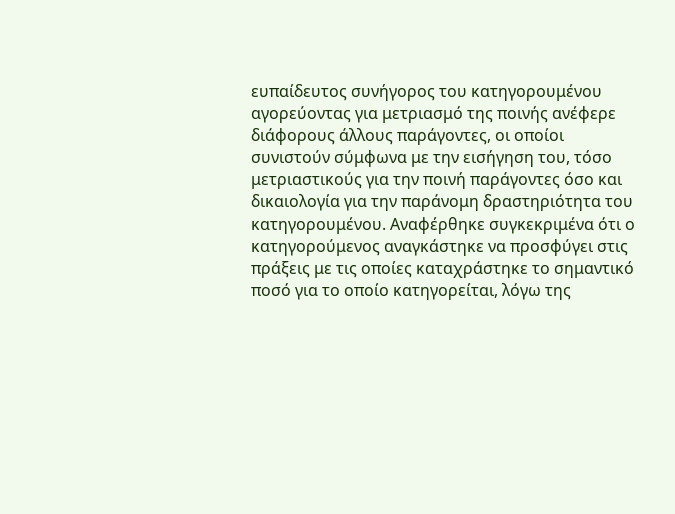ευπαίδευτος συνήγορος του κατηγορουμένου αγορεύοντας για μετριασμό της ποινής ανέφερε διάφορους άλλους παράγοντες, οι οποίοι συνιστούν σύμφωνα με την εισήγηση του, τόσο μετριαστικούς για την ποινή παράγοντες όσο και δικαιολογία για την παράνομη δραστηριότητα του κατηγορουμένου. Αναφέρθηκε συγκεκριμένα ότι ο κατηγορούμενος αναγκάστηκε να προσφύγει στις πράξεις με τις οποίες καταχράστηκε το σημαντικό ποσό για το οποίο κατηγορείται, λόγω της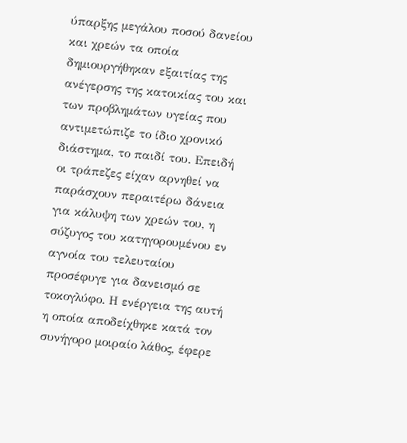ύπαρξης μεγάλου ποσού δανείου και χρεών τα οποία δημιουργήθηκαν εξαιτίας της ανέγερσης της κατοικίας του και των προβλημάτων υγείας που αντιμετώπιζε το ίδιο χρονικό διάστημα, το παιδί του. Επειδή οι τράπεζες είχαν αρνηθεί να παράσχουν περαιτέρω δάνεια για κάλυψη των χρεών του, η σύζυγος του κατηγορουμένου εν αγνοία του τελευταίου προσέφυγε για δανεισμό σε τοκογλύφο. Η ενέργεια της αυτή η οποία αποδείχθηκε κατά τον συνήγορο μοιραίο λάθος, έφερε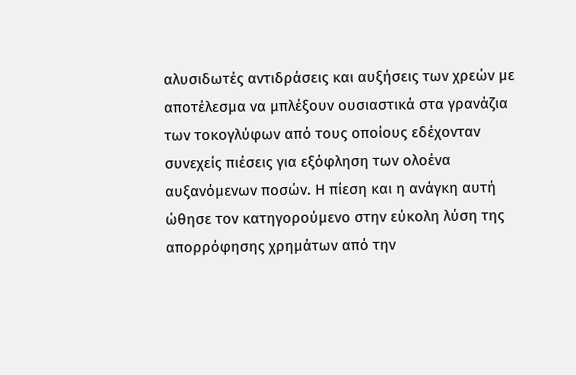αλυσιδωτές αντιδράσεις και αυξήσεις των χρεών με αποτέλεσμα να μπλέξουν ουσιαστικά στα γρανάζια των τοκογλύφων από τους οποίους εδέχονταν συνεχείς πιέσεις για εξόφληση των ολοένα αυξανόμενων ποσών. Η πίεση και η ανάγκη αυτή ώθησε τον κατηγορούμενο στην εύκολη λύση της απορρόφησης χρημάτων από την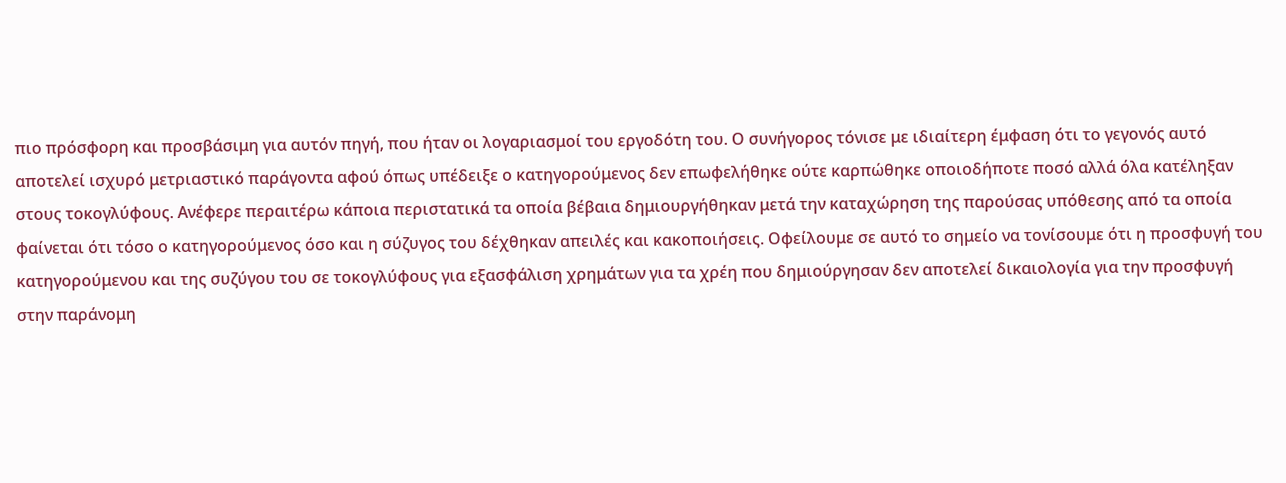πιο πρόσφορη και προσβάσιμη για αυτόν πηγή, που ήταν οι λογαριασμοί του εργοδότη του. Ο συνήγορος τόνισε με ιδιαίτερη έμφαση ότι το γεγονός αυτό αποτελεί ισχυρό μετριαστικό παράγοντα αφού όπως υπέδειξε ο κατηγορούμενος δεν επωφελήθηκε ούτε καρπώθηκε οποιοδήποτε ποσό αλλά όλα κατέληξαν στους τοκογλύφους. Ανέφερε περαιτέρω κάποια περιστατικά τα οποία βέβαια δημιουργήθηκαν μετά την καταχώρηση της παρούσας υπόθεσης από τα οποία φαίνεται ότι τόσο ο κατηγορούμενος όσο και η σύζυγος του δέχθηκαν απειλές και κακοποιήσεις. Οφείλουμε σε αυτό το σημείο να τονίσουμε ότι η προσφυγή του κατηγορούμενου και της συζύγου του σε τοκογλύφους για εξασφάλιση χρημάτων για τα χρέη που δημιούργησαν δεν αποτελεί δικαιολογία για την προσφυγή στην παράνομη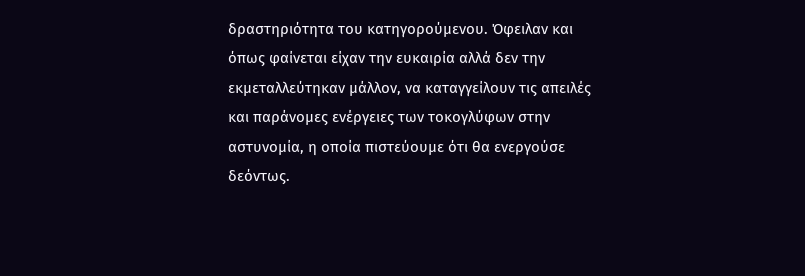δραστηριότητα του κατηγορούμενου. Όφειλαν και όπως φαίνεται είχαν την ευκαιρία αλλά δεν την εκμεταλλεύτηκαν μάλλον, να καταγγείλουν τις απειλές και παράνομες ενέργειες των τοκογλύφων στην αστυνομία, η οποία πιστεύουμε ότι θα ενεργούσε δεόντως.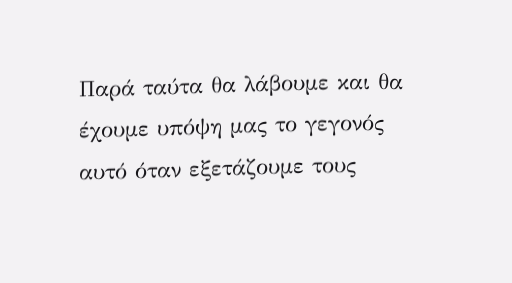Παρά ταύτα θα λάβουμε και θα έχουμε υπόψη μας το γεγονός αυτό όταν εξετάζουμε τους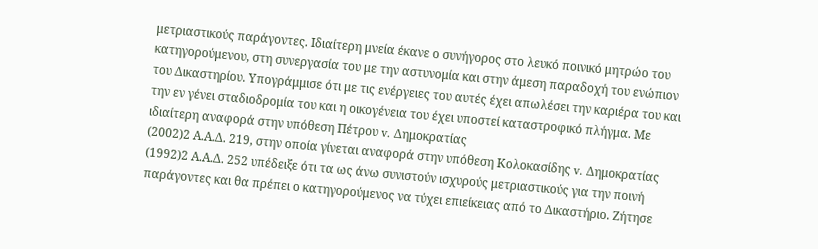μετριαστικούς παράγοντες. Ιδιαίτερη μνεία έκανε ο συνήγορος στο λευκό ποινικό μητρώο του κατηγορούμενου, στη συνεργασία του με την αστυνομία και στην άμεση παραδοχή του ενώπιον του Δικαστηρίου. Υπογράμμισε ότι με τις ενέργειες του αυτές έχει απωλέσει την καριέρα του και την εν γένει σταδιοδρομία του και η οικογένεια του έχει υποστεί καταστροφικό πλήγμα. Με ιδιαίτερη αναφορά στην υπόθεση Πέτρου v. Δημοκρατίας
(2002)2 Α.Α.Δ. 219, στην οποία γίνεται αναφορά στην υπόθεση Κολοκασίδης v. Δημοκρατίας
(1992)2 Α.Α.Δ. 252 υπέδειξε ότι τα ως άνω συνιστούν ισχυρούς μετριαστικούς για την ποινή παράγοντες και θα πρέπει ο κατηγορούμενος να τύχει επιείκειας από το Δικαστήριο. Ζήτησε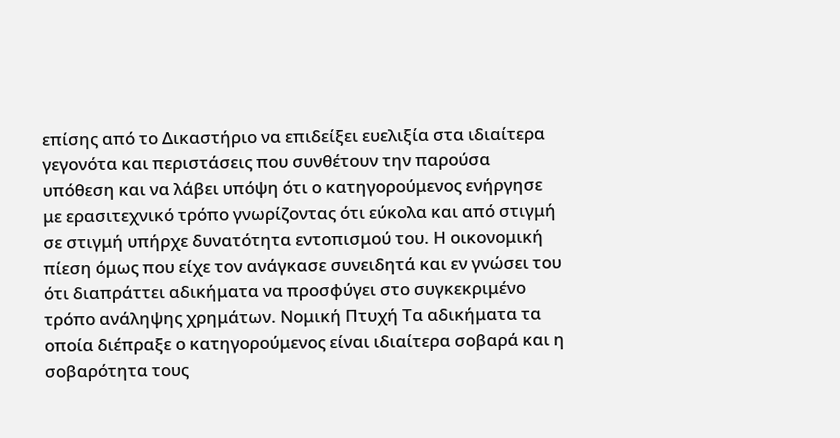επίσης από το Δικαστήριο να επιδείξει ευελιξία στα ιδιαίτερα γεγονότα και περιστάσεις που συνθέτουν την παρούσα υπόθεση και να λάβει υπόψη ότι ο κατηγορούμενος ενήργησε με ερασιτεχνικό τρόπο γνωρίζοντας ότι εύκολα και από στιγμή σε στιγμή υπήρχε δυνατότητα εντοπισμού του. Η οικονομική πίεση όμως που είχε τον ανάγκασε συνειδητά και εν γνώσει του ότι διαπράττει αδικήματα να προσφύγει στο συγκεκριμένο τρόπο ανάληψης χρημάτων. Νομική Πτυχή Τα αδικήματα τα οποία διέπραξε ο κατηγορούμενος είναι ιδιαίτερα σοβαρά και η σοβαρότητα τους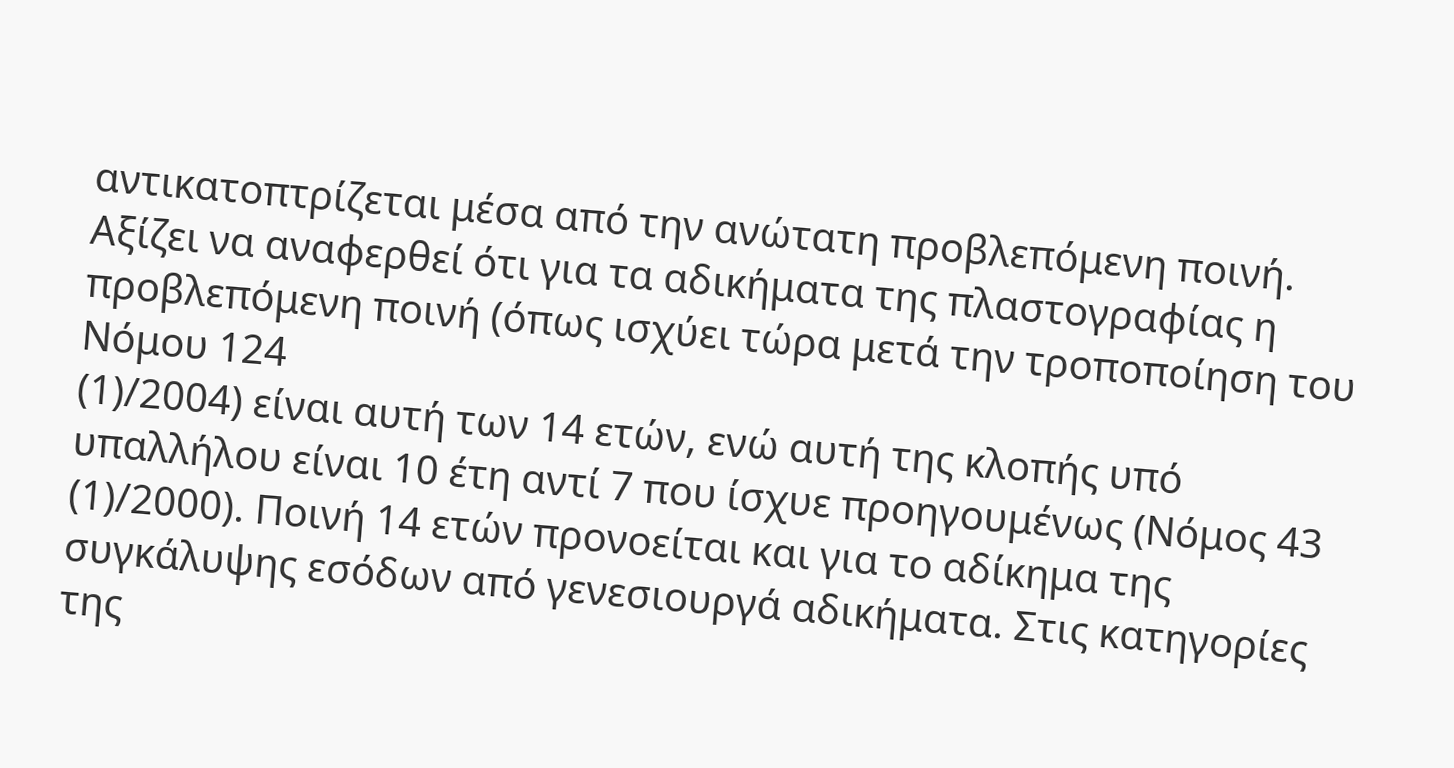αντικατοπτρίζεται μέσα από την ανώτατη προβλεπόμενη ποινή. Αξίζει να αναφερθεί ότι για τα αδικήματα της πλαστογραφίας η προβλεπόμενη ποινή (όπως ισχύει τώρα μετά την τροποποίηση του Νόμου 124
(1)/2004) είναι αυτή των 14 ετών, ενώ αυτή της κλοπής υπό υπαλλήλου είναι 10 έτη αντί 7 που ίσχυε προηγουμένως (Νόμος 43
(1)/2000). Ποινή 14 ετών προνοείται και για το αδίκημα της συγκάλυψης εσόδων από γενεσιουργά αδικήματα. Στις κατηγορίες της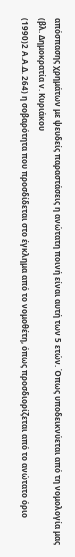απόσπασης χρημάτων με ψευδείς παραστάσεις η ανώτατη ποινή είναι αυτή των 5 ετών. Όπως υποδεικνύεται από τη νομολογία μας (βλ. Δημοκρατία v. Κυριάκου
(1990)2 Α.Α.Δ. 264) η σοβαρότητα που προσδίδεται στο έγκλημα από το νομοθέτη, όπως προσδιορίζεται από το ανώτατο όριο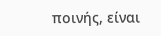ποινής, είναι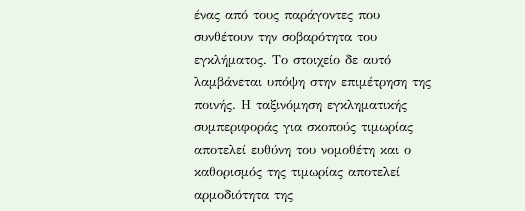ένας από τους παράγοντες που συνθέτουν την σοβαρότητα του εγκλήματος. Το στοιχείο δε αυτό λαμβάνεται υπόψη στην επιμέτρηση της ποινής. Η ταξινόμηση εγκληματικής συμπεριφοράς για σκοπούς τιμωρίας αποτελεί ευθύνη του νομοθέτη και ο καθορισμός της τιμωρίας αποτελεί αρμοδιότητα της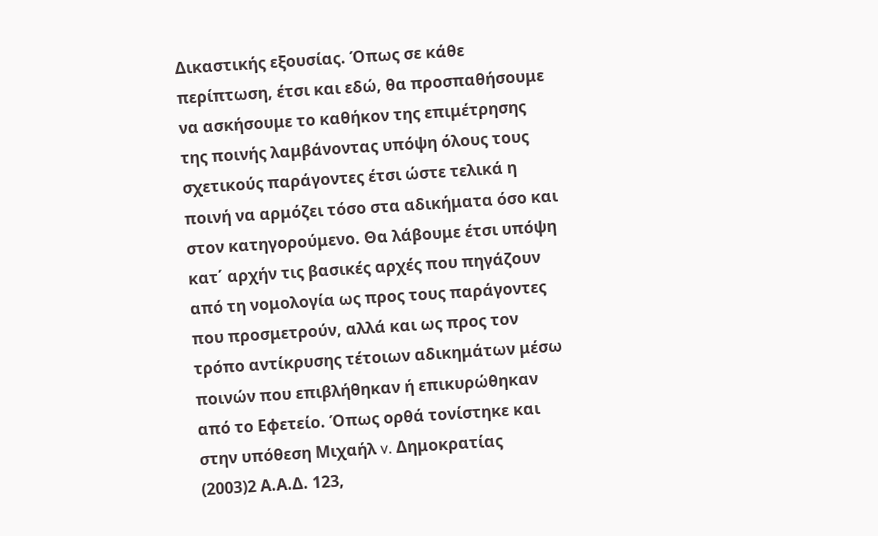Δικαστικής εξουσίας. Όπως σε κάθε περίπτωση, έτσι και εδώ, θα προσπαθήσουμε να ασκήσουμε το καθήκον της επιμέτρησης της ποινής λαμβάνοντας υπόψη όλους τους σχετικούς παράγοντες έτσι ώστε τελικά η ποινή να αρμόζει τόσο στα αδικήματα όσο και στον κατηγορούμενο. Θα λάβουμε έτσι υπόψη κατ΄ αρχήν τις βασικές αρχές που πηγάζουν από τη νομολογία ως προς τους παράγοντες που προσμετρούν, αλλά και ως προς τον τρόπο αντίκρυσης τέτοιων αδικημάτων μέσω ποινών που επιβλήθηκαν ή επικυρώθηκαν από το Εφετείο. Όπως ορθά τονίστηκε και στην υπόθεση Μιχαήλ v. Δημοκρατίας
(2003)2 Α.Α.Δ. 123,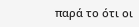παρά το ότι οι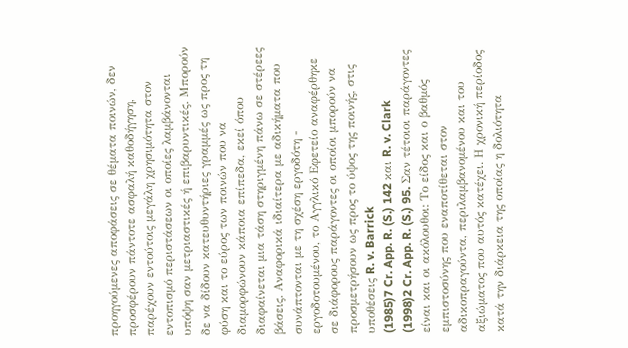προηγούμενες αποφάσεις σε θέματα ποινών, δεν προσφέρουν πάντοτε ασφαλή καθοδήγηση, παρέχουν εντούτοις μεγάλη χρησιμότητα στον εντοπισμό περιστάσεων οι οποίες λαμβάνονται υπόψη σαν μετριαστικές ή επιβαρυντικές. Μπορούν δε να δίδουν κατευθυντήριες γραμμές ως προς τη φύση και το εύρος των ποινών που να διαμορφώνουν κάποια επίπεδα, εκεί όπου διαφαίνεται μια τάση στηριγμένη πάνω σε στέρεες βάσεις. Αναφορικά ιδιαίτερα με αδικήματα που συνάπτονται με τη σχέση εργοδότη - εργοδοτουμένου, το Αγγλικό Εφετείο αναφέρθηκε σε διάφορους παράγοντες οι οποίοι μπορούν να προσμετρήσουν ως προς το ύψος της ποινής, στις υποθέσεις R. v. Barrick
(1985)7 Cr. App. R. (S.) 142 και R. v. Clark
(1998)2 Cr. App. R. (S.) 95. Σαν τέτοιοι παράγοντες είναι και οι ακόλουθοι: Το είδος και ο βαθμός εμπιστοσύνης που εναποτίθεται στον αδικοπραγούντα, περιλαμβανομένου και του αξιώματος που αυτός κατέχει. Η χρονική περίοδος κατά την διάρκεια της οποίας η δολιότητα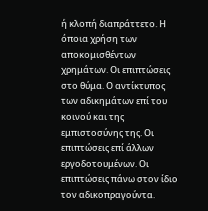ή κλοπή διαπράττετο. Η όποια χρήση των αποκομισθέντων χρημάτων. Οι επιπτώσεις στο θύμα. Ο αντίκτυπος των αδικημάτων επί του κοινού και της εμπιστοσύνης της. Οι επιπτώσεις επί άλλων εργοδοτουμένων. Οι επιπτώσεις πάνω στον ίδιο τον αδικοπραγούντα.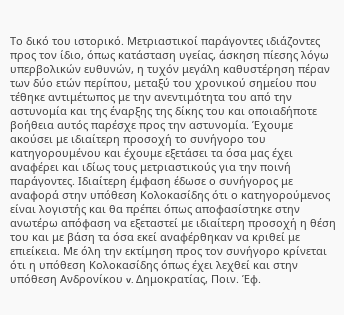Το δικό του ιστορικό. Μετριαστικοί παράγοντες ιδιάζοντες προς τον ίδιο, όπως κατάσταση υγείας, άσκηση πίεσης λόγω υπερβολικών ευθυνών, η τυχόν μεγάλη καθυστέρηση πέραν των δύο ετών περίπου, μεταξύ του χρονικού σημείου που τέθηκε αντιμέτωπος με την ανεντιμότητα του από την αστυνομία και της έναρξης της δίκης του και οποιαδήποτε βοήθεια αυτός παρέσχε προς την αστυνομία. Έχουμε ακούσει με ιδιαίτερη προσοχή το συνήγορο του κατηγορουμένου και έχουμε εξετάσει τα όσα μας έχει αναφέρει και ιδίως τους μετριαστικούς για την ποινή παράγοντες. Ιδιαίτερη έμφαση έδωσε ο συνήγορος με αναφορά στην υπόθεση Κολοκασίδης ότι ο κατηγορούμενος είναι λογιστής και θα πρέπει όπως αποφασίστηκε στην ανωτέρω απόφαση να εξεταστεί με ιδιαίτερη προσοχή η θέση του και με βάση τα όσα εκεί αναφέρθηκαν να κριθεί με επιείκεια. Με όλη την εκτίμηση προς τον συνήγορο κρίνεται ότι η υπόθεση Κολοκασίδης όπως έχει λεχθεί και στην υπόθεση Ανδρονίκου v. Δημοκρατίας, Ποιν. Έφ.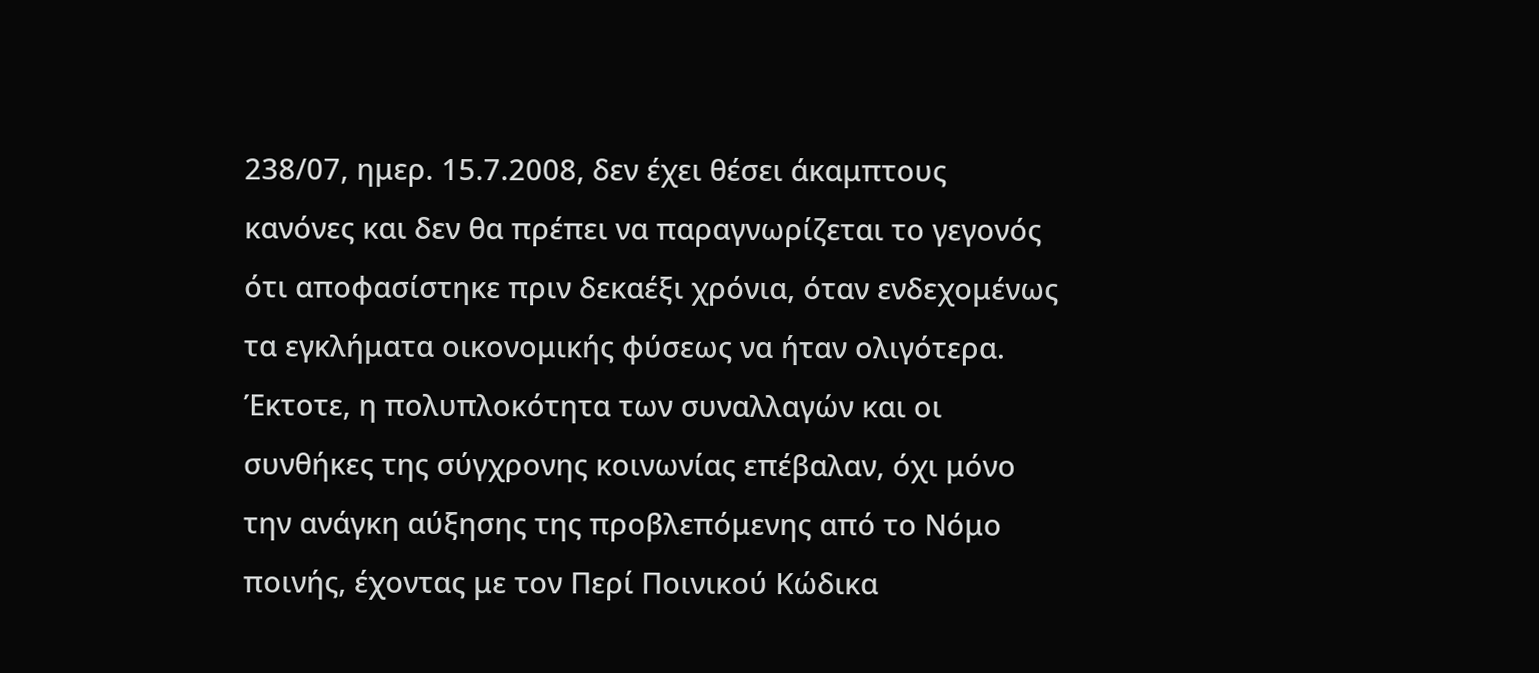238/07, ημερ. 15.7.2008, δεν έχει θέσει άκαμπτους κανόνες και δεν θα πρέπει να παραγνωρίζεται το γεγονός ότι αποφασίστηκε πριν δεκαέξι χρόνια, όταν ενδεχομένως τα εγκλήματα οικονομικής φύσεως να ήταν ολιγότερα. Έκτοτε, η πολυπλοκότητα των συναλλαγών και οι συνθήκες της σύγχρονης κοινωνίας επέβαλαν, όχι μόνο την ανάγκη αύξησης της προβλεπόμενης από το Νόμο ποινής, έχοντας με τον Περί Ποινικού Κώδικα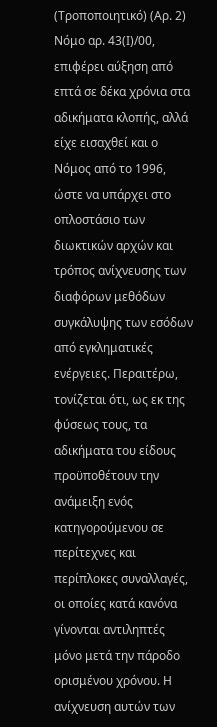(Τροποποιητικό) (Αρ. 2) Νόμο αρ. 43(Ι)/00, επιφέρει αύξηση από επτά σε δέκα χρόνια στα αδικήματα κλοπής, αλλά είχε εισαχθεί και ο Νόμος από το 1996, ώστε να υπάρχει στο οπλοστάσιο των διωκτικών αρχών και τρόπος ανίχνευσης των διαφόρων μεθόδων συγκάλυψης των εσόδων από εγκληματικές ενέργειες. Περαιτέρω, τονίζεται ότι, ως εκ της φύσεως τους, τα αδικήματα του είδους προϋποθέτουν την ανάμειξη ενός κατηγορούμενου σε περίτεχνες και περίπλοκες συναλλαγές, οι οποίες κατά κανόνα γίνονται αντιληπτές μόνο μετά την πάροδο ορισμένου χρόνου. Η ανίχνευση αυτών των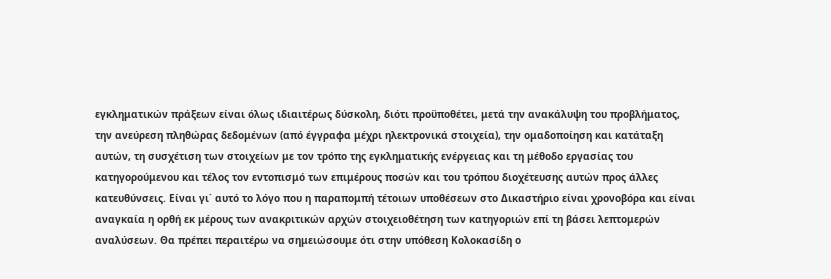εγκληματικών πράξεων είναι όλως ιδιαιτέρως δύσκολη, διότι προϋποθέτει, μετά την ανακάλυψη του προβλήματος, την ανεύρεση πληθώρας δεδομένων (από έγγραφα μέχρι ηλεκτρονικά στοιχεία), την ομαδοποίηση και κατάταξη αυτών, τη συσχέτιση των στοιχείων με τον τρόπο της εγκληματικής ενέργειας και τη μέθοδο εργασίας του κατηγορούμενου και τέλος τον εντοπισμό των επιμέρους ποσών και του τρόπου διοχέτευσης αυτών προς άλλες κατευθύνσεις. Είναι γι΄ αυτό το λόγο που η παραπομπή τέτοιων υποθέσεων στο Δικαστήριο είναι χρονοβόρα και είναι αναγκαία η ορθή εκ μέρους των ανακριτικών αρχών στοιχειοθέτηση των κατηγοριών επί τη βάσει λεπτομερών αναλύσεων. Θα πρέπει περαιτέρω να σημειώσουμε ότι στην υπόθεση Κολοκασίδη ο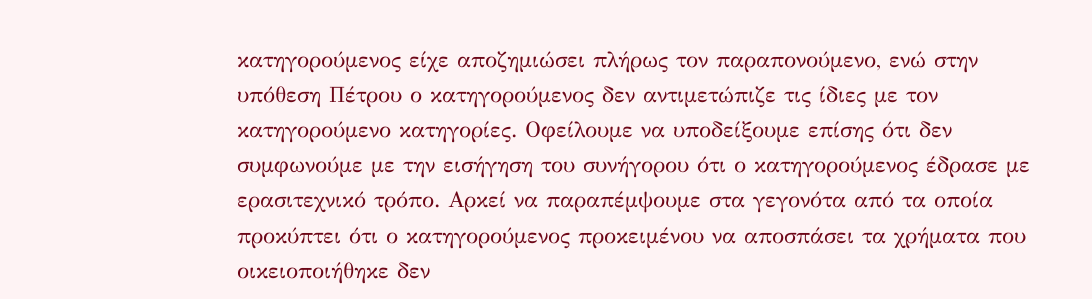κατηγορούμενος είχε αποζημιώσει πλήρως τον παραπονούμενο, ενώ στην υπόθεση Πέτρου ο κατηγορούμενος δεν αντιμετώπιζε τις ίδιες με τον κατηγορούμενο κατηγορίες. Οφείλουμε να υποδείξουμε επίσης ότι δεν συμφωνούμε με την εισήγηση του συνήγορου ότι ο κατηγορούμενος έδρασε με ερασιτεχνικό τρόπο. Αρκεί να παραπέμψουμε στα γεγονότα από τα οποία προκύπτει ότι ο κατηγορούμενος προκειμένου να αποσπάσει τα χρήματα που οικειοποιήθηκε δεν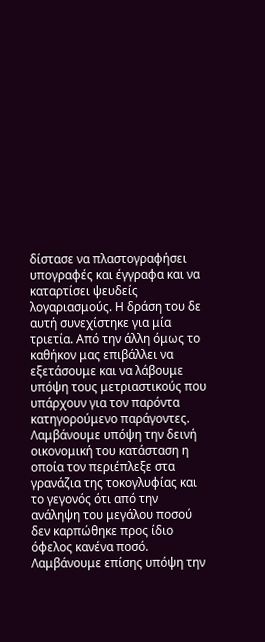δίστασε να πλαστογραφήσει υπογραφές και έγγραφα και να καταρτίσει ψευδείς λογαριασμούς. Η δράση του δε αυτή συνεχίστηκε για μία τριετία. Από την άλλη όμως το καθήκον μας επιβάλλει να εξετάσουμε και να λάβουμε υπόψη τους μετριαστικούς που υπάρχουν για τον παρόντα κατηγορούμενο παράγοντες. Λαμβάνουμε υπόψη την δεινή οικονομική του κατάσταση η οποία τον περιέπλεξε στα γρανάζια της τοκογλυφίας και το γεγονός ότι από την ανάληψη του μεγάλου ποσού δεν καρπώθηκε προς ίδιο όφελος κανένα ποσό. Λαμβάνουμε επίσης υπόψη την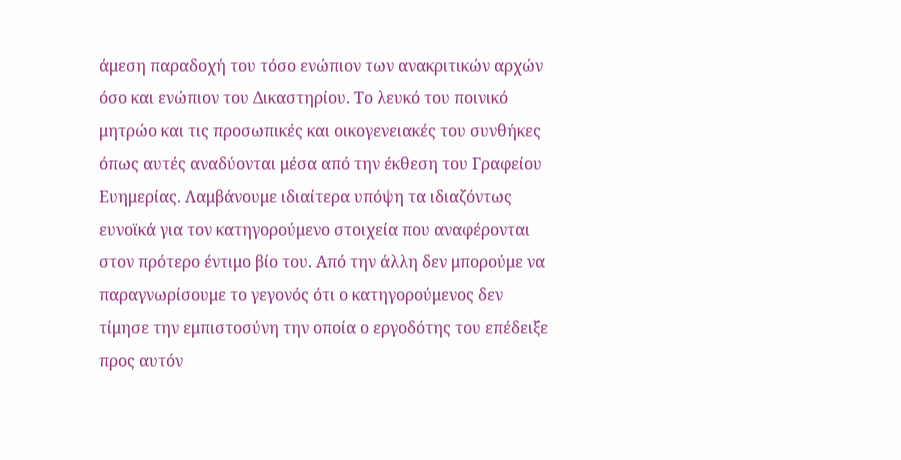άμεση παραδοχή του τόσο ενώπιον των ανακριτικών αρχών όσο και ενώπιον του Δικαστηρίου. Το λευκό του ποινικό μητρώο και τις προσωπικές και οικογενειακές του συνθήκες όπως αυτές αναδύονται μέσα από την έκθεση του Γραφείου Ευημερίας. Λαμβάνουμε ιδιαίτερα υπόψη τα ιδιαζόντως ευνοϊκά για τον κατηγορούμενο στοιχεία που αναφέρονται στον πρότερο έντιμο βίο του. Από την άλλη δεν μπορούμε να παραγνωρίσουμε το γεγονός ότι ο κατηγορούμενος δεν τίμησε την εμπιστοσύνη την οποία ο εργοδότης του επέδειξε προς αυτόν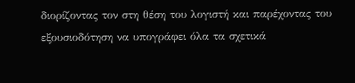διορίζοντας τον στη θέση του λογιστή και παρέχοντας του εξουσιοδότηση να υπογράφει όλα τα σχετικά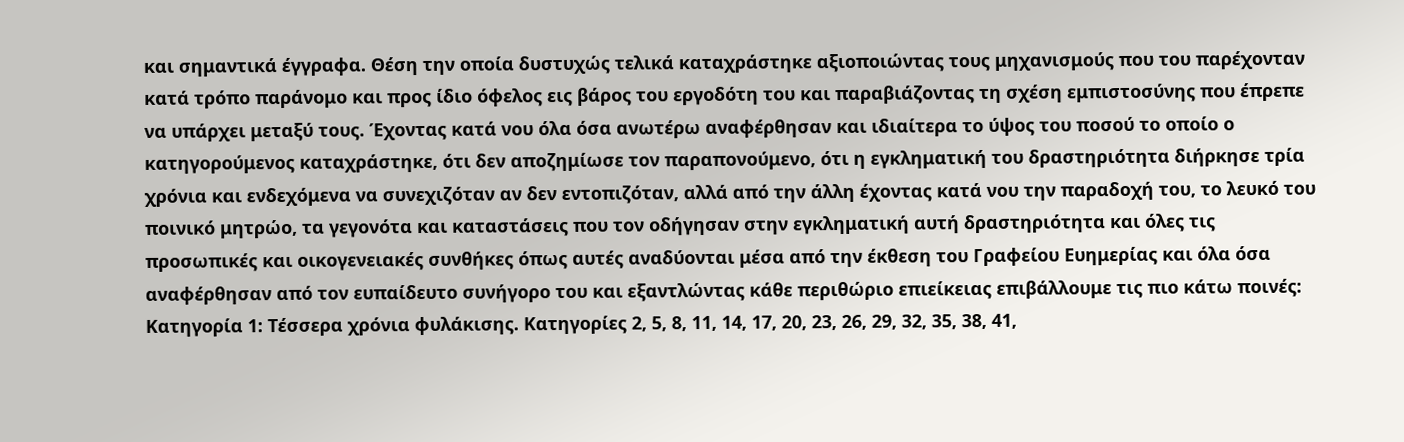και σημαντικά έγγραφα. Θέση την οποία δυστυχώς τελικά καταχράστηκε αξιοποιώντας τους μηχανισμούς που του παρέχονταν κατά τρόπο παράνομο και προς ίδιο όφελος εις βάρος του εργοδότη του και παραβιάζοντας τη σχέση εμπιστοσύνης που έπρεπε να υπάρχει μεταξύ τους. Έχοντας κατά νου όλα όσα ανωτέρω αναφέρθησαν και ιδιαίτερα το ύψος του ποσού το οποίο ο κατηγορούμενος καταχράστηκε, ότι δεν αποζημίωσε τον παραπονούμενο, ότι η εγκληματική του δραστηριότητα διήρκησε τρία χρόνια και ενδεχόμενα να συνεχιζόταν αν δεν εντοπιζόταν, αλλά από την άλλη έχοντας κατά νου την παραδοχή του, το λευκό του ποινικό μητρώο, τα γεγονότα και καταστάσεις που τον οδήγησαν στην εγκληματική αυτή δραστηριότητα και όλες τις προσωπικές και οικογενειακές συνθήκες όπως αυτές αναδύονται μέσα από την έκθεση του Γραφείου Ευημερίας και όλα όσα αναφέρθησαν από τον ευπαίδευτο συνήγορο του και εξαντλώντας κάθε περιθώριο επιείκειας επιβάλλουμε τις πιο κάτω ποινές: Κατηγορία 1: Τέσσερα χρόνια φυλάκισης. Κατηγορίες 2, 5, 8, 11, 14, 17, 20, 23, 26, 29, 32, 35, 38, 41,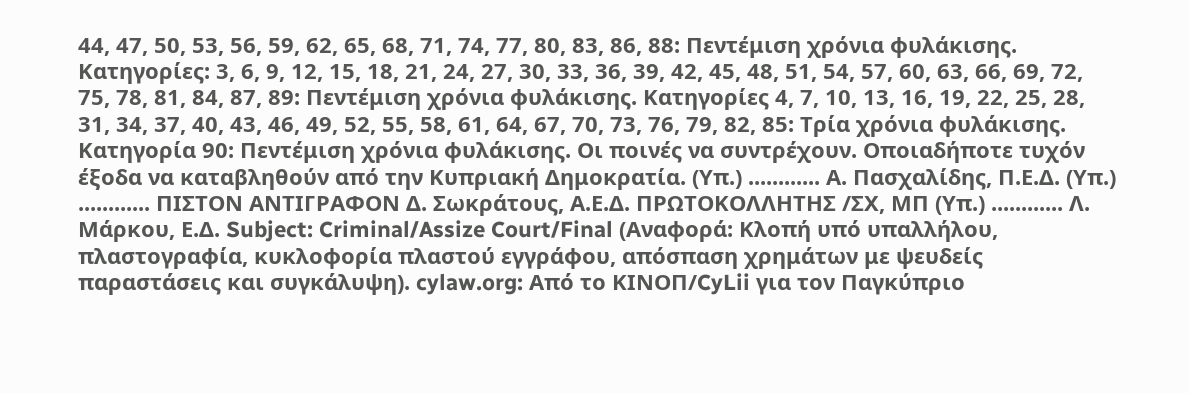44, 47, 50, 53, 56, 59, 62, 65, 68, 71, 74, 77, 80, 83, 86, 88: Πεντέμιση χρόνια φυλάκισης. Κατηγορίες: 3, 6, 9, 12, 15, 18, 21, 24, 27, 30, 33, 36, 39, 42, 45, 48, 51, 54, 57, 60, 63, 66, 69, 72, 75, 78, 81, 84, 87, 89: Πεντέμιση χρόνια φυλάκισης. Κατηγορίες 4, 7, 10, 13, 16, 19, 22, 25, 28, 31, 34, 37, 40, 43, 46, 49, 52, 55, 58, 61, 64, 67, 70, 73, 76, 79, 82, 85: Τρία χρόνια φυλάκισης. Κατηγορία 90: Πεντέμιση χρόνια φυλάκισης. Οι ποινές να συντρέχουν. Οποιαδήποτε τυχόν έξοδα να καταβληθούν από την Κυπριακή Δημοκρατία. (Υπ.) ............ Α. Πασχαλίδης, Π.Ε.Δ. (Υπ.) ............ ΠΙΣΤΟΝ ΑΝΤΙΓΡΑΦΟΝ Δ. Σωκράτους, Α.Ε.Δ. ΠΡΩΤΟΚΟΛΛΗΤΗΣ /ΣΧ, ΜΠ (Υπ.) ............ Λ. Μάρκου, Ε.Δ. Subject: Criminal/Assize Court/Final (Αναφορά: Κλοπή υπό υπαλλήλου, πλαστογραφία, κυκλοφορία πλαστού εγγράφου, απόσπαση χρημάτων με ψευδείς παραστάσεις και συγκάλυψη). cylaw.org: Από το ΚΙΝOΠ/CyLii για τον Παγκύπριο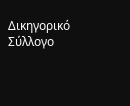Δικηγορικό Σύλλογο